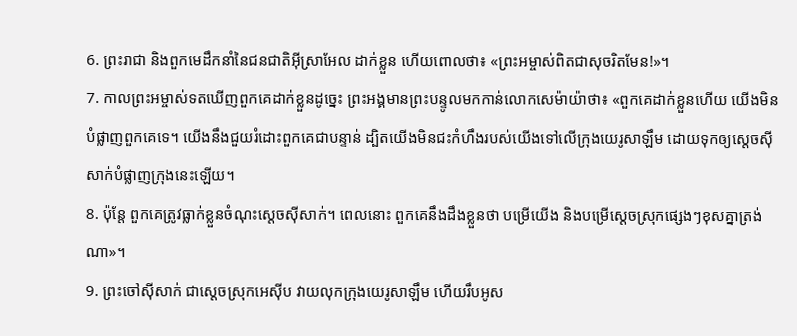6. ព្រះរាជា និងពួកមេដឹកនាំនៃជនជាតិអ៊ីស្រាអែល ដាក់ខ្លួន ហើយពោលថា៖ «ព្រះអម្ចាស់ពិតជាសុចរិតមែន!»។
7. កាលព្រះអម្ចាស់ទតឃើញពួកគេដាក់ខ្លួនដូច្នេះ ព្រះអង្គមានព្រះបន្ទូលមកកាន់លោកសេម៉ាយ៉ាថា៖ «ពួកគេដាក់ខ្លួនហើយ យើងមិនបំផ្លាញពួកគេទេ។ យើងនឹងជួយរំដោះពួកគេជាបន្ទាន់ ដ្បិតយើងមិនជះកំហឹងរបស់យើងទៅលើក្រុងយេរូសាឡឹម ដោយទុកឲ្យស្ដេចស៊ីសាក់បំផ្លាញក្រុងនេះឡើយ។
8. ប៉ុន្តែ ពួកគេត្រូវធ្លាក់ខ្លួនចំណុះស្ដេចស៊ីសាក់។ ពេលនោះ ពួកគេនឹងដឹងខ្លួនថា បម្រើយើង និងបម្រើស្ដេចស្រុកផ្សេងៗខុសគ្នាត្រង់ណា»។
9. ព្រះចៅស៊ីសាក់ ជាស្ដេចស្រុកអេស៊ីប វាយលុកក្រុងយេរូសាឡឹម ហើយរឹបអូស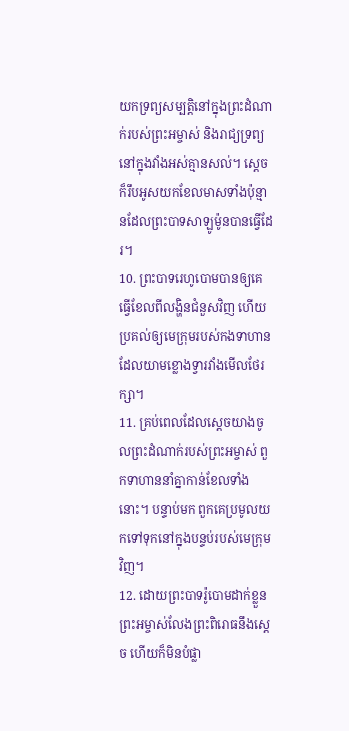យកទ្រព្យសម្បត្តិនៅក្នុងព្រះដំណាក់របស់ព្រះអម្ចាស់ និងរាជ្យទ្រព្យនៅក្នុងវាំងអស់គ្មានសល់។ ស្ដេចក៏រឹបអូសយកខែលមាសទាំងប៉ុន្មានដែលព្រះបាទសាឡូម៉ូនបានធ្វើដែរ។
10. ព្រះបាទរេហូបោមបានឲ្យគេធ្វើខែលពីលង្ហិនជំនួសវិញ ហើយប្រគល់ឲ្យមេក្រុមរបស់កងទាហាន ដែលយាមខ្លោងទ្វារវាំងមើលថែរក្សា។
11. គ្រប់ពេលដែលស្ដេចយាងចូលព្រះដំណាក់របស់ព្រះអម្ចាស់ ពួកទាហាននាំគ្នាកាន់ខែលទាំងនោះ។ បន្ទាប់មក ពួកគេប្រមូលយកទៅទុកនៅក្នុងបន្ទប់របស់មេក្រុមវិញ។
12. ដោយព្រះបាទរ៉ូបោមដាក់ខ្លួន ព្រះអម្ចាស់លែងព្រះពិរោធនឹងស្ដេច ហើយក៏មិនបំផ្លា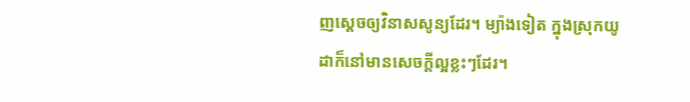ញស្ដេចឲ្យវិនាសសូន្យដែរ។ ម្យ៉ាងទៀត ក្នុងស្រុកយូដាក៏នៅមានសេចក្ដីល្អខ្លះៗដែរ។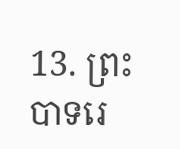13. ព្រះបាទរេ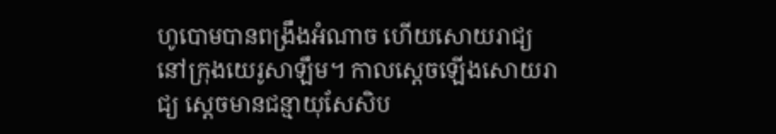ហូបោមបានពង្រឹងអំណាច ហើយសោយរាជ្យនៅក្រុងយេរូសាឡឹម។ កាលស្ដេចឡើងសោយរាជ្យ ស្ដេចមានជន្មាយុសែសិប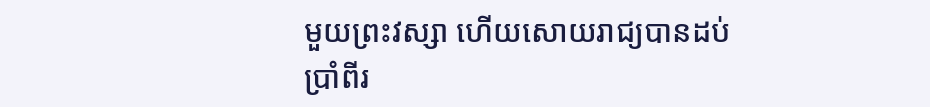មួយព្រះវស្សា ហើយសោយរាជ្យបានដប់ប្រាំពីរ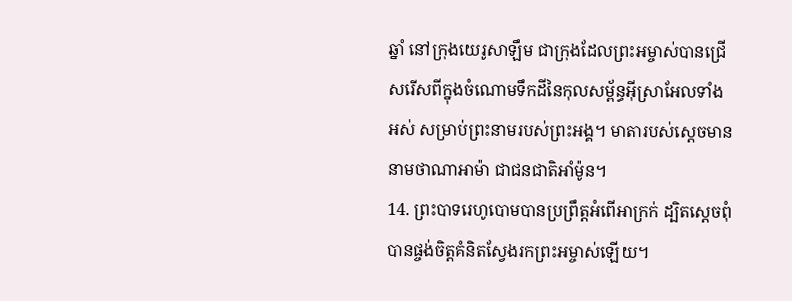ឆ្នាំ នៅក្រុងយេរូសាឡឹម ជាក្រុងដែលព្រះអម្ចាស់បានជ្រើសរើសពីក្នុងចំណោមទឹកដីនៃកុលសម្ព័ន្ធអ៊ីស្រាអែលទាំងអស់ សម្រាប់ព្រះនាមរបស់ព្រះអង្គ។ មាតារបស់ស្ដេចមាននាមថាណាអាម៉ា ជាជនជាតិអាំម៉ូន។
14. ព្រះបាទរេហូបោមបានប្រព្រឹត្តអំពើអាក្រក់ ដ្បិតស្ដេចពុំបានផ្ចង់ចិត្តគំនិតស្វែងរកព្រះអម្ចាស់ឡើយ។